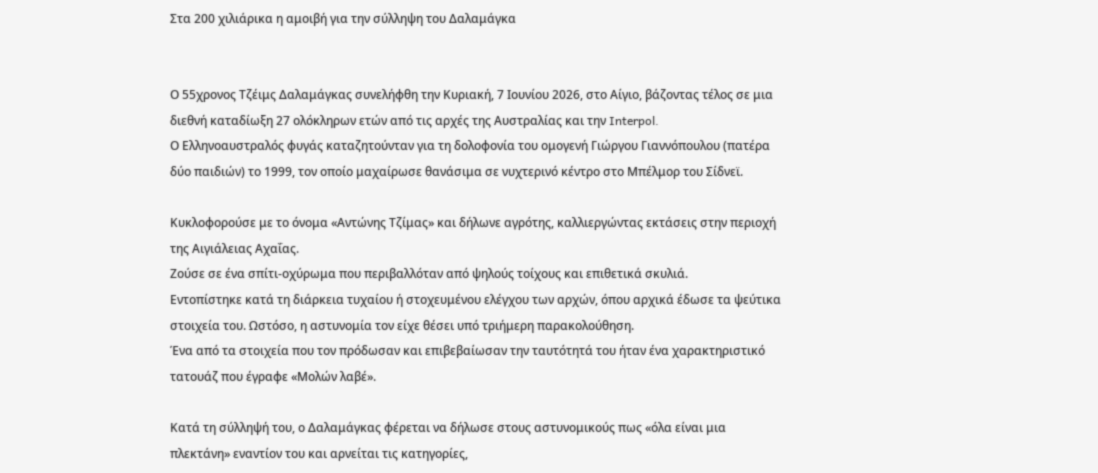Στα 200 χιλιάρικα η αμοιβή για την σύλληψη του Δαλαμάγκα


Ο 55χρονος Τζέιμς Δαλαμάγκας συνελήφθη την Κυριακή, 7 Ιουνίου 2026, στο Αίγιο, βάζοντας τέλος σε μια διεθνή καταδίωξη 27 ολόκληρων ετών από τις αρχές της Αυστραλίας και την Interpol.
Ο Eλληνοαυστραλός φυγάς καταζητούνταν για τη δολοφονία του ομογενή Γιώργου Γιαννόπουλου (πατέρα δύο παιδιών) το 1999, τον οποίο μαχαίρωσε θανάσιμα σε νυχτερινό κέντρο στο Μπέλμορ του Σίδνεϊ.

Κυκλοφορούσε με το όνομα «Αντώνης Τζίμας» και δήλωνε αγρότης, καλλιεργώντας εκτάσεις στην περιοχή της Αιγιάλειας Αχαΐας.
Ζούσε σε ένα σπίτι-οχύρωμα που περιβαλλόταν από ψηλούς τοίχους και επιθετικά σκυλιά.
Εντοπίστηκε κατά τη διάρκεια τυχαίου ή στοχευμένου ελέγχου των αρχών, όπου αρχικά έδωσε τα ψεύτικα στοιχεία του. Ωστόσο, η αστυνομία τον είχε θέσει υπό τριήμερη παρακολούθηση.
Ένα από τα στοιχεία που τον πρόδωσαν και επιβεβαίωσαν την ταυτότητά του ήταν ένα χαρακτηριστικό τατουάζ που έγραφε «Μολών λαβέ».

Κατά τη σύλληψή του, ο Δαλαμάγκας φέρεται να δήλωσε στους αστυνομικούς πως «όλα είναι μια πλεκτάνη» εναντίον του και αρνείται τις κατηγορίες,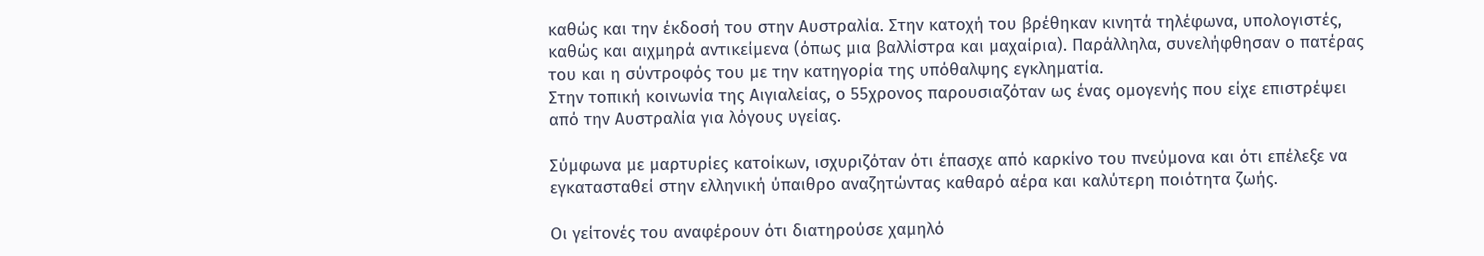καθώς και την έκδοσή του στην Αυστραλία. Στην κατοχή του βρέθηκαν κινητά τηλέφωνα, υπολογιστές, καθώς και αιχμηρά αντικείμενα (όπως μια βαλλίστρα και μαχαίρια). Παράλληλα, συνελήφθησαν ο πατέρας του και η σύντροφός του με την κατηγορία της υπόθαλψης εγκληματία.
Στην τοπική κοινωνία της Αιγιαλείας, ο 55χρονος παρουσιαζόταν ως ένας ομογενής που είχε επιστρέψει από την Αυστραλία για λόγους υγείας.

Σύμφωνα με μαρτυρίες κατοίκων, ισχυριζόταν ότι έπασχε από καρκίνο του πνεύμονα και ότι επέλεξε να εγκατασταθεί στην ελληνική ύπαιθρο αναζητώντας καθαρό αέρα και καλύτερη ποιότητα ζωής.

Οι γείτονές του αναφέρουν ότι διατηρούσε χαμηλό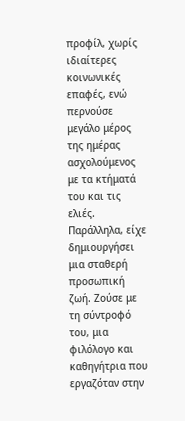προφίλ, χωρίς ιδιαίτερες κοινωνικές επαφές, ενώ περνούσε μεγάλο μέρος της ημέρας ασχολούμενος με τα κτήματά του και τις ελιές. Παράλληλα, είχε δημιουργήσει μια σταθερή προσωπική ζωή. Ζούσε με τη σύντροφό του, μια φιλόλογο και καθηγήτρια που εργαζόταν στην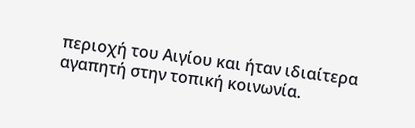περιοχή του Αιγίου και ήταν ιδιαίτερα αγαπητή στην τοπική κοινωνία.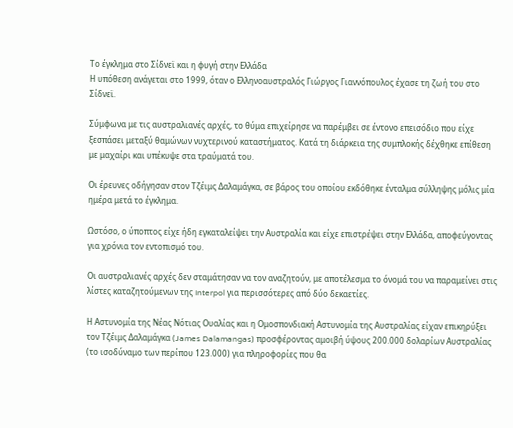Το έγκλημα στο Σίδνεϊ και η φυγή στην Ελλάδα
Η υπόθεση ανάγεται στο 1999, όταν ο Ελληνοαυστραλός Γιώργος Γιαννόπουλος έχασε τη ζωή του στο Σίδνεϊ.

Σύμφωνα με τις αυστραλιανές αρχές, το θύμα επιχείρησε να παρέμβει σε έντονο επεισόδιο που είχε ξεσπάσει μεταξύ θαμώνων νυχτερινού καταστήματος. Κατά τη διάρκεια της συμπλοκής δέχθηκε επίθεση με μαχαίρι και υπέκυψε στα τραύματά του.

Οι έρευνες οδήγησαν στον Τζέιμς Δαλαμάγκα, σε βάρος του οποίου εκδόθηκε ένταλμα σύλληψης μόλις μία ημέρα μετά το έγκλημα.

Ωστόσο, ο ύποπτος είχε ήδη εγκαταλείψει την Αυστραλία και είχε επιστρέψει στην Ελλάδα, αποφεύγοντας για χρόνια τον εντοπισμό του.

Οι αυστραλιανές αρχές δεν σταμάτησαν να τον αναζητούν, με αποτέλεσμα το όνομά του να παραμείνει στις λίστες καταζητούμενων της Interpol για περισσότερες από δύο δεκαετίες.

Η Αστυνομία της Νέας Νότιας Ουαλίας και η Ομοσπονδιακή Αστυνομία της Αυστραλίας είχαν επικηρύξει τον Τζέιμς Δαλαμάγκα (James Dalamangas) προσφέροντας αμοιβή ύψους 200.000 δολαρίων Αυστραλίας (το ισοδύναμο των περίπου 123.000) για πληροφορίες που θα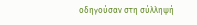οδηγούσαν στη σύλληψή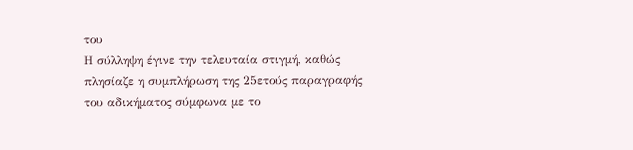του
Η σύλληψη έγινε την τελευταία στιγμή, καθώς πλησίαζε η συμπλήρωση της 25ετούς παραγραφής του αδικήματος σύμφωνα με το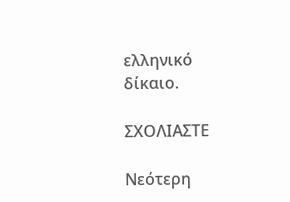ελληνικό δίκαιο.

ΣΧΟΛΙΑΣΤΕ

Νεότερη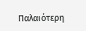Παλαιότερη